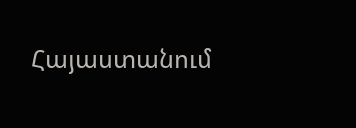Հայաստանում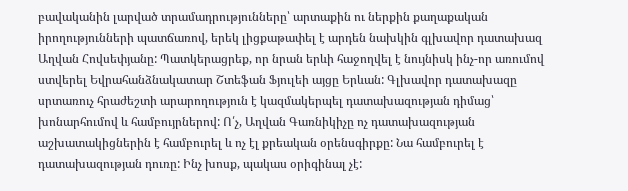բավականին լարված տրամադրությունները՝ արտաքին ու ներքին քաղաքական իրողությունների պատճառով, երեկ լիցքաթափել է արդեն նախկին գլխավոր դատախազ Աղվան Հովսեփյանը: Պատկերացրեք, որ նրան երևի հաջողվել է նույնիսկ ինչ-որ առումով ստվերել Եվրահանձնակատար Շտեֆան Ֆյուլեի այցը Երևան: Գլխավոր դատախազը սրտառուչ հրաժեշտի արարողություն է կազմակերպել դատախազության դիմաց՝ խոնարհումով և համբույրներով: Ո՛չ, Աղվան Գառնիկիչը ոչ դատախազության աշխատակիցներին է համբուրել և ոչ էլ քրեական օրենսգիրքը: Նա համբուրել է դատախազության դուռը: Ինչ խոսք, պակաս օրիգինալ չէ: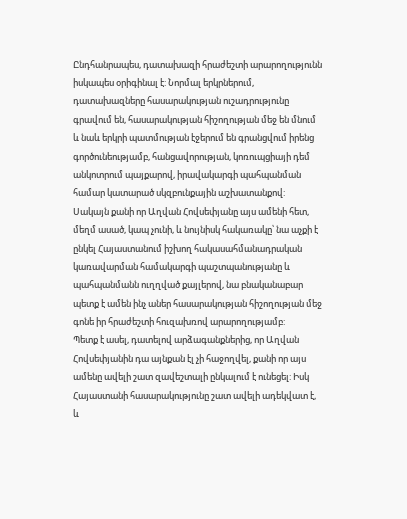Ընդհանրապես, դատախազի հրաժեշտի արարողությունն իսկապես օրիգինալ է: Նորմալ երկրներում, դատախազները հասարակության ուշադրությունը գրավում են, հասարակության հիշողության մեջ են մնում և նաև երկրի պատմության էջերում են գրանցվում իրենց գործունեությամբ, հանցավորության, կոռուպցիայի դեմ անկոտրում պայքարով, իրավակարգի պահպանման համար կատարած սկզբունքային աշխատանքով: Սակայն քանի որ Աղվան Հովսեփյանը այս ամենի հետ, մեղմ ասած, կապ չունի, և նույնիսկ հակառակը՝ նա աչքի է ընկել Հայաստանում իշխող հակասահմանադրական կառավարման համակարգի պաշտպանությանը և պահպանմանն ուղղված քայլերով, նա բնականաբար պետք է ամեն ինչ աներ հասարակության հիշողության մեջ գոնե իր հրաժեշտի հուզախռով արարողությամբ:
Պետք է ասել, դատելով արձագանքներից, որ Աղվան Հովսեփյանին դա այնքան էլ չի հաջողվել, քանի որ այս ամենը ավելի շատ զավեշտալի ընկալում է ունեցել: Իսկ Հայաստանի հասարակությունը շատ ավելի ադեկվատ է, և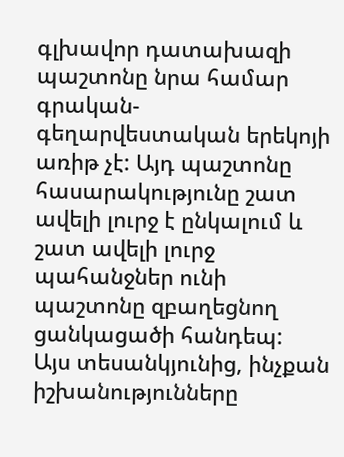գլխավոր դատախազի պաշտոնը նրա համար գրական-գեղարվեստական երեկոյի առիթ չէ: Այդ պաշտոնը հասարակությունը շատ ավելի լուրջ է ընկալում և շատ ավելի լուրջ պահանջներ ունի պաշտոնը զբաղեցնող ցանկացածի հանդեպ:
Այս տեսանկյունից, ինչքան իշխանությունները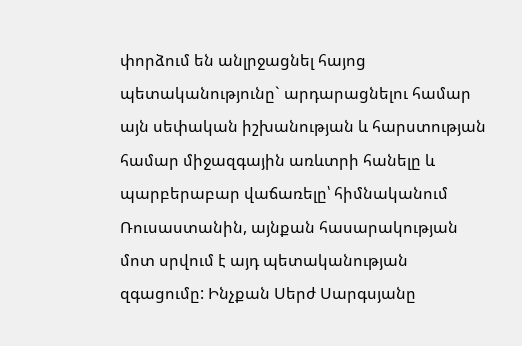փորձում են անլրջացնել հայոց պետականությունը` արդարացնելու համար այն սեփական իշխանության և հարստության համար միջազգային առևտրի հանելը և պարբերաբար վաճառելը՝ հիմնականում Ռուսաստանին, այնքան հասարակության մոտ սրվում է այդ պետականության զգացումը: Ինչքան Սերժ Սարգսյանը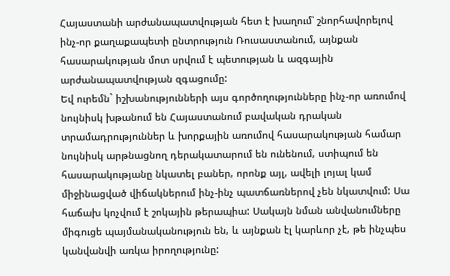Հայաստանի արժանապատվության հետ է խաղում՝ շնորհավորելով ինչ-որ քաղաքապետի ընտրություն Ռուսաստանում, այնքան հասարակության մոտ սրվում է պետության և ազգային արժանապատվության զգացումը:
Եվ ուրեմն` իշխանությունների այս գործողությունները ինչ-որ առումով նույնիսկ խթանում են Հայաստանում բավական դրական տրամադրություններ և խորքային առումով հասարակության համար նույնիսկ արթնացնող դերակատարում են ունենում, ստիպում են հասարակությանը նկատել բաներ, որոնք այլ, ավելի լոյալ կամ միջինացված վիճակներում ինչ-ինչ պատճառներով չեն նկատվում: Սա հաճախ կոչվում է շոկային թերապիա: Սակայն նման անվանումները միգուցե պայմանականություն են, և այնքան էլ կարևոր չէ, թե ինչպես կանվանվի առկա իրողությունը: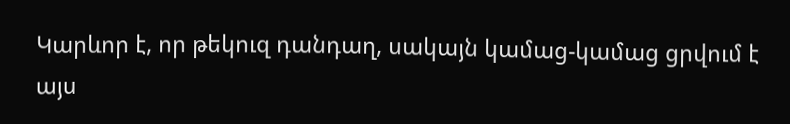Կարևոր է, որ թեկուզ դանդաղ, սակայն կամաց-կամաց ցրվում է այս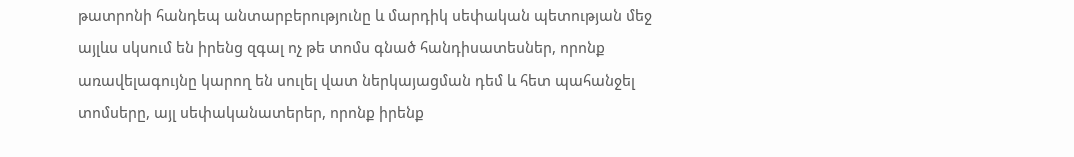թատրոնի հանդեպ անտարբերությունը և մարդիկ սեփական պետության մեջ այլևս սկսում են իրենց զգալ ոչ թե տոմս գնած հանդիսատեսներ, որոնք առավելագույնը կարող են սուլել վատ ներկայացման դեմ և հետ պահանջել տոմսերը, այլ սեփականատերեր, որոնք իրենք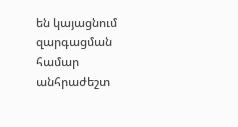են կայացնում զարգացման համար անհրաժեշտ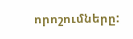որոշումները: